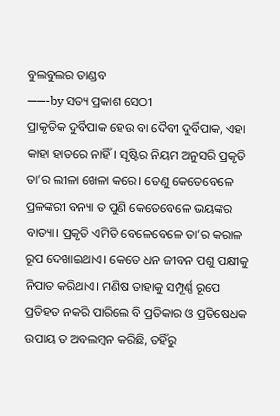ବୁଲବୁଲର ତାଣ୍ଡବ
——-by ସତ୍ୟ ପ୍ରକାଶ ସେଠୀ
ପ୍ରାକୃତିକ ଦୁର୍ବିପାକ ହେଉ ବା ଦୈବୀ ଦୁର୍ବିପାକ, ଏହା କାହା ହାତରେ ନାହିଁ। ସୃଷ୍ଟିର ନିୟମ ଅନୁସରି ପ୍ରକୃତି ତା’ର ଲୀଳା ଖେଳା କରେ। ତେଣୁ କେତେବେଳେ ପ୍ରଳଙ୍କରୀ ବନ୍ୟା ତ ପୁଣି କେତେବେଳେ ଭୟଙ୍କର ବାତ୍ୟା। ପ୍ରକୃତି ଏମିତି ବେଳେବେଳେ ତା’ର କରାଳ ରୂପ ଦେଖାଇଥାଏ। କେତେ ଧନ ଜୀବନ ପଶୁ ପକ୍ଷୀକୁ ନିପାତ କରିଥାଏ। ମଣିଷ ତାହାକୁ ସମ୍ପୂର୍ଣ୍ଣ ରୂପେ ପ୍ରତିହତ ନକରି ପାରିଲେ ବି ପ୍ରତିକାର ଓ ପ୍ରତିଷେଧକ ଉପାୟ ତ ଅବଲମ୍ବନ କରିଛି, ତହିଁରୁ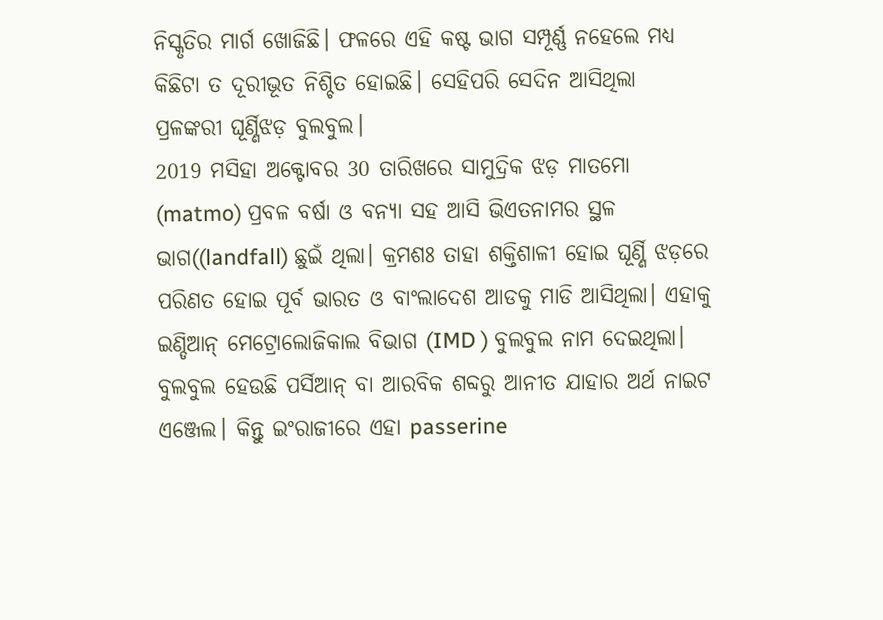ନିସ୍କୃତିର ମାର୍ଗ ଖୋଜିଛି। ଫଳରେ ଏହି କଷ୍ଟ ଭାଗ ସମ୍ପୂର୍ଣ୍ଣ ନହେଲେ ମଧ୍ଯ କିଛିଟା ତ ଦୂରୀଭୂତ ନିଶ୍ଚିତ ହୋଇଛି। ସେହିପରି ସେଦିନ ଆସିଥିଲା ପ୍ରଳଙ୍କରୀ ଘୂର୍ଣ୍ଣିଝଡ଼ ବୁଲବୁଲ।
2019 ମସିହା ଅକ୍ଟୋବର 30 ତାରିଖରେ ସାମୁଦ୍ରିକ ଝଡ଼ ମାତମୋ (matmo) ପ୍ରବଳ ବର୍ଷା ଓ ବନ୍ୟା ସହ ଆସି ଭିଏତନାମର ସ୍ଥଳ ଭାଗ((landfall) ଛୁଇଁ ଥିଲା। କ୍ରମଶଃ ତାହା ଶକ୍ତିଶାଳୀ ହୋଇ ଘୂର୍ଣ୍ଣି ଝଡ଼ରେ ପରିଣତ ହୋଇ ପୂର୍ବ ଭାରତ ଓ ବାଂଲାଦେଶ ଆଡକୁ ମାଡି ଆସିଥିଲା। ଏହାକୁ ଇଣ୍ଡିଆନ୍ ମେଟ୍ରୋଲୋଜିକାଲ ବିଭାଗ (IMD ) ବୁଲବୁଲ ନାମ ଦେଇଥିଲା। ବୁଲବୁଲ ହେଉଛି ପର୍ସିଆନ୍ ବା ଆରବିକ ଶବ୍ଦରୁ ଆନୀତ ଯାହାର ଅର୍ଥ ନାଇଟ ଏଞ୍ଜେଲ। କିନ୍ତୁ ଇଂରାଜୀରେ ଏହା passerine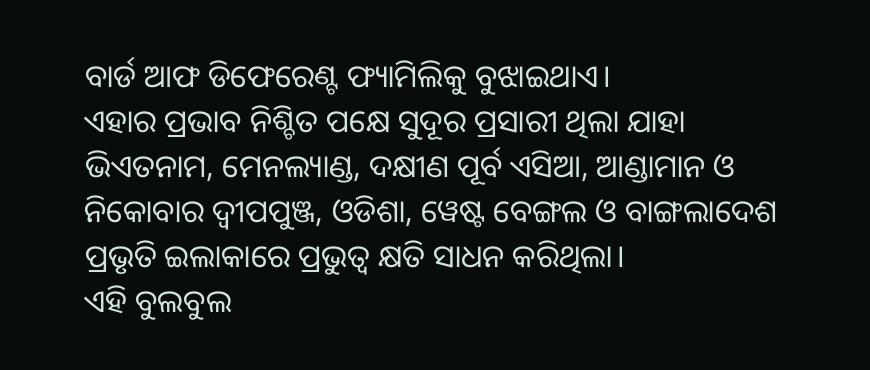ବାର୍ଡ ଆଫ ଡିଫେରେଣ୍ଟ ଫ୍ୟାମିଲିକୁ ବୁଝାଇଥାଏ।
ଏହାର ପ୍ରଭାବ ନିଶ୍ଚିତ ପକ୍ଷେ ସୁଦୂର ପ୍ରସାରୀ ଥିଲା ଯାହା ଭିଏତନାମ, ମେନଲ୍ୟାଣ୍ଡ, ଦକ୍ଷୀଣ ପୂର୍ବ ଏସିଆ, ଆଣ୍ଡାମାନ ଓ ନିକୋବାର ଦ୍ବୀପପୁଞ୍ଜ, ଓଡିଶା, ୱେଷ୍ଟ ବେଙ୍ଗଲ ଓ ବାଙ୍ଗଲାଦେଶ ପ୍ରଭୃତି ଇଲାକାରେ ପ୍ରଭୁତ୍ଵ କ୍ଷତି ସାଧନ କରିଥିଲା।
ଏହି ବୁଲବୁଲ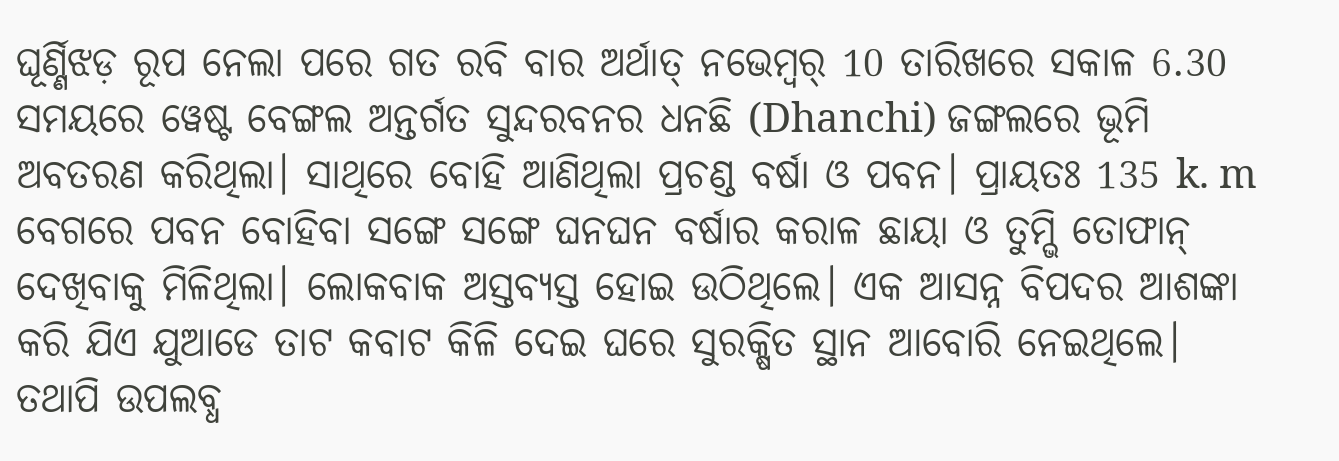ଘୂର୍ଣ୍ଣିଝଡ଼ ରୂପ ନେଲା ପରେ ଗତ ରବି ବାର ଅର୍ଥାତ୍ ନଭେମ୍ବର୍ 10 ତାରିଖରେ ସକାଳ 6.30 ସମୟରେ ୱେଷ୍ଟ ବେଙ୍ଗଲ ଅନ୍ତର୍ଗତ ସୁନ୍ଦରବନର ଧନଛି (Dhanchi) ଜଙ୍ଗଲରେ ଭୂମି ଅବତରଣ କରିଥିଲା। ସାଥିରେ ବୋହି ଆଣିଥିଲା ପ୍ରଚଣ୍ଡ ବର୍ଷା ଓ ପବନ। ପ୍ରାୟତଃ 135 k. m ବେଗରେ ପବନ ବୋହିବା ସଙ୍ଗେ ସଙ୍ଗେ ଘନଘନ ବର୍ଷାର କରାଳ ଛାୟା ଓ ତୁମ୍ଭି ତୋଫାନ୍ ଦେଖିବାକୁ ମିଳିଥିଲା। ଲୋକବାକ ଅସ୍ତବ୍ଯସ୍ତ ହୋଇ ଉଠିଥିଲେ। ଏକ ଆସନ୍ନ ବିପଦର ଆଶଙ୍କା କରି ଯିଏ ଯୁଆଡେ ତାଟ କବାଟ କିଳି ଦେଇ ଘରେ ସୁରକ୍ଷିତ ସ୍ଥାନ ଆବୋରି ନେଇଥିଲେ।
ତଥାପି ଉପଲବ୍ଧ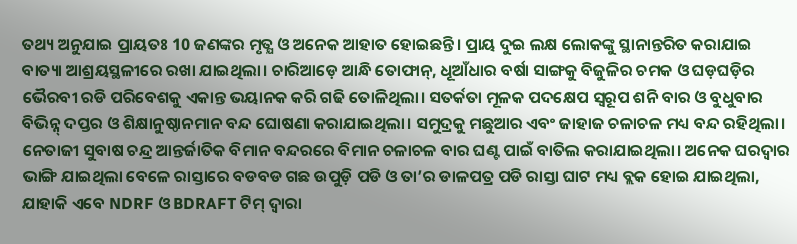ତଥ୍ୟ ଅନୁଯାଇ ପ୍ରାୟତଃ 10 ଜଣଙ୍କର ମୃତ୍ଯ ଓ ଅନେକ ଆହାତ ହୋଇଛନ୍ତି। ପ୍ରାୟ ଦୁଇ ଲକ୍ଷ ଲୋକଙ୍କୁ ସ୍ଥାନାନ୍ତରିତ କରାଯାଇ ବାତ୍ୟା ଆଶ୍ରୟସ୍ଥଳୀରେ ରଖା ଯାଇଥିଲା। ଚାରିଆଡ଼େ ଆନ୍ଧି ତୋଫାନ୍, ଧୂଆଁଧାର ବର୍ଷା ସାଙ୍ଗକୁ ବିଜୁଳିର ଚମକ ଓ ଘଡ଼ଘଡ଼ିର ଭୈରବୀ ରଡି ପରିବେଶକୁ ଏକାନ୍ତ ଭୟାନକ କରି ଗଢି ତୋଳିଥିଲା। ସତର୍କତା ମୂଳକ ପଦକ୍ଷେପ ସ୍ଵରୂପ ଶନି ବାର ଓ ବୁଧୁବାର ବିଭିନ୍ନ୍ ଦପ୍ତର ଓ ଶିକ୍ଷାନୁଷ୍ଠାନମାନ ବନ୍ଦ ଘୋଷଣା କରାଯାଇଥିଲା। ସମୁଦ୍ରକୁ ମଛୁଆର ଏବଂ ଜାହାଜ ଚଳାଚଳ ମଧ୍ୟ ବନ୍ଦ ରହିଥିଲା। ନେତାଜୀ ସୁବାଷ ଚନ୍ଦ୍ର ଆନ୍ତର୍ଜାତିକ ବିମାନ ବନ୍ଦରରେ ବିମାନ ଚଳାଚଳ ବାର ଘଣ୍ଟ ପାଇଁ ବାତିଲ କରାଯାଇଥିଲା। ଅନେକ ଘରଦ୍ଵାର ଭାଙ୍ଗି ଯାଇଥିଲା ବେଳେ ରାସ୍ତାରେ ବଡବଡ ଗଛ ଉପୁଡ଼ି ପଡି ଓ ତା’ର ଡାଳପତ୍ର ପଡି ରାସ୍ତା ଘାଟ ମଧ୍ୟ ବ୍ଲକ ହୋଇ ଯାଇଥିଲା, ଯାହାକି ଏବେ NDRF ଓ BDRAFT ଟିମ୍ ଦ୍ଵାରା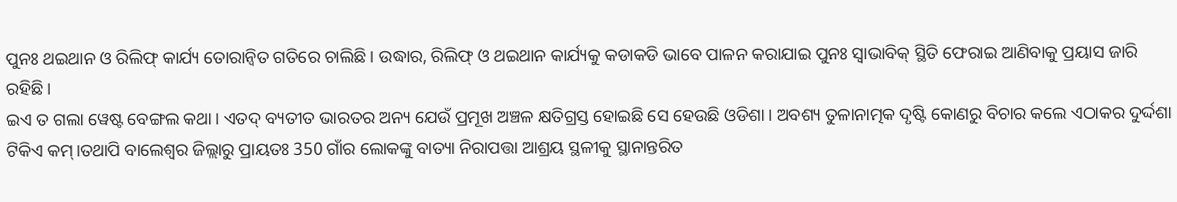ପୁନଃ ଥଇଥାନ ଓ ରିଲିଫ୍ କାର୍ଯ୍ୟ ତୋରାନ୍ୱିତ ଗତିରେ ଚାଲିଛି। ଉଦ୍ଧାର, ରିଲିଫ୍ ଓ ଥଇଥାନ କାର୍ଯ୍ୟକୁ କଡାକଡି ଭାବେ ପାଳନ କରାଯାଇ ପୁନଃ ସ୍ଵାଭାବିକ୍ ସ୍ଥିତି ଫେରାଇ ଆଣିବାକୁ ପ୍ରୟାସ ଜାରି ରହିଛି।
ଇଏ ତ ଗଲା ୱେଷ୍ଟ ବେଙ୍ଗଲ କଥା। ଏତଦ୍ ବ୍ୟତୀତ ଭାରତର ଅନ୍ୟ ଯେଉଁ ପ୍ରମୂଖ ଅଞ୍ଚଳ କ୍ଷତିଗ୍ରସ୍ତ ହୋଇଛି ସେ ହେଉଛି ଓଡିଶା। ଅବଶ୍ୟ ତୁଳାନାତ୍ମକ ଦୃଷ୍ଟି କୋଣରୁ ବିଚାର କଲେ ଏଠାକର ଦୁର୍ଦ୍ଦଶା ଟିକିଏ କମ୍।ତଥାପି ବାଲେଶ୍ଵର ଜିଲ୍ଲାରୁ ପ୍ରାୟତଃ 350 ଗାଁର ଲୋକଙ୍କୁ ବାତ୍ୟା ନିରାପତ୍ତା ଆଶ୍ରୟ ସ୍ଥଳୀକୁ ସ୍ଥାନାନ୍ତରିତ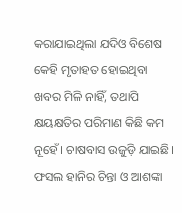କରାଯାଇଥିଲା ଯଦିଓ ବିଶେଷ କେହି ମୃତାହତ ହୋଇଥିବା ଖବର ମିଳି ନାହିଁ, ତଥାପି କ୍ଷୟକ୍ଷତିର ପରିମାଣ କିଛି କମ ନୂହେଁ। ଚାଷବାସ ଉଜୁଡ଼ି ଯାଇଛି। ଫସଲ ହାନିର ଚିନ୍ତା ଓ ଆଶଙ୍କା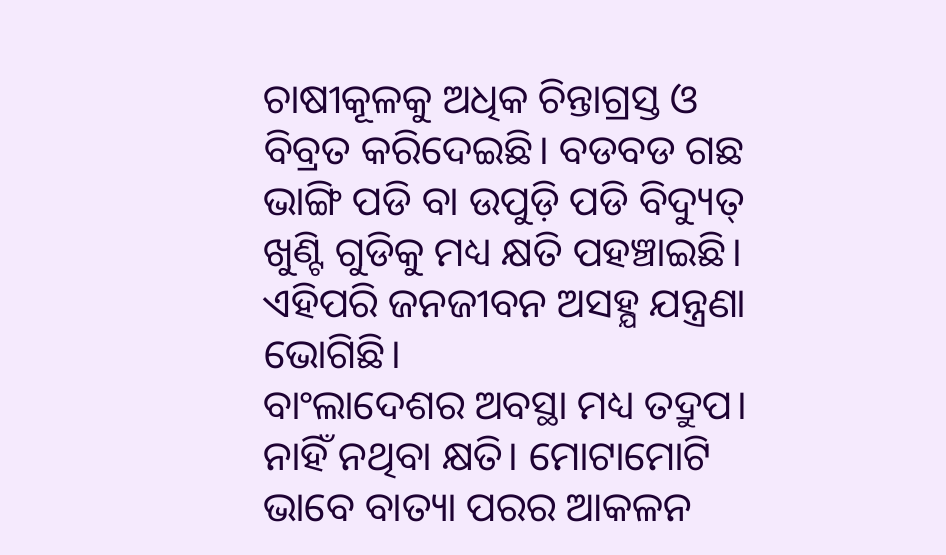ଚାଷୀକୂଳକୁ ଅଧିକ ଚିନ୍ତାଗ୍ରସ୍ତ ଓ ବିବ୍ରତ କରିଦେଇଛି। ବଡବଡ ଗଛ ଭାଙ୍ଗି ପଡି ବା ଉପୁଡ଼ି ପଡି ବିଦ୍ୟୁତ୍ ଖୁଣ୍ଟି ଗୁଡିକୁ ମଧ୍ୟ କ୍ଷତି ପହଞ୍ଚାଇଛି। ଏହିପରି ଜନଜୀବନ ଅସହ୍ଯ ଯନ୍ତ୍ରଣା ଭୋଗିଛି।
ବାଂଲାଦେଶର ଅବସ୍ଥା ମଧ୍ୟ ତଦ୍ରୁପ। ନାହିଁ ନଥିବା କ୍ଷତି। ମୋଟାମୋଟି ଭାବେ ବାତ୍ୟା ପରର ଆକଳନ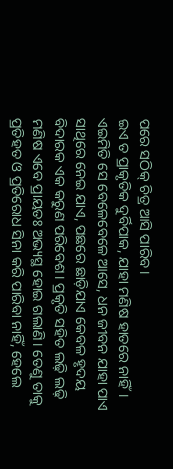ପରେ ସଠିକ୍ ଚିତ୍ର ଆସି ପାରିବ।
ଇଏ ତ ପ୍ରାକୃତିକ ଦୁର୍ବିପାକ, ଯାହା ମଣିଷ ହାତରେ ନାହିଁ। ଏଇମିତି ସେ ବେଳେବେଳେ ଆସେ, ଧନ ଜୀବନ ଯାହା ପାଏ ସାଥିରେ ନେଇ ଯାଏ, ପଛରେ ଛାଡ଼ିଯାଏ କେବଳ ହୃଦୟ ବିଦାରକ ଏକ କରୁଣ ପରିବେଶ। ପ୍ରକୃତି ସହିତ ଲଢ଼ି ଲଢ଼ି ମଣିଷ ଏବେ ପ୍ରାୟତଃ ଅଭ୍ୟସ୍ଥ ହୋଇ ଗଲାଣି। ତେଣୁ ତାକୁ ପ୍ରତିହତ ଓ ପ୍ରତିରୋଧ ସିନା କରି ପାରିବା ନାହିଁ, ହେଲେ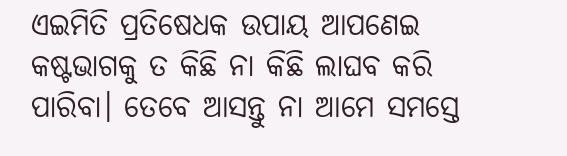ଏଇମିତି ପ୍ରତିଷେଧକ ଉପାୟ ଆପଣେଇ କଷ୍ଟଭାଗକୁ ତ କିଛି ନା କିଛି ଲାଘବ କରି ପାରିବା। ତେବେ ଆସନ୍ତୁ ନା ଆମେ ସମସ୍ତେ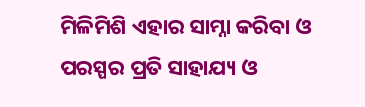ମିଳିମିଶି ଏହାର ସାମ୍ନା କରିବା ଓ ପରସ୍ପର ପ୍ରତି ସାହାଯ୍ୟ ଓ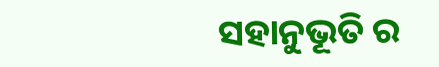ସହାନୁଭୂତି ର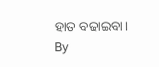ହାତ ବଢାଇବା।
By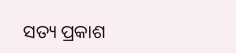ସତ୍ୟ ପ୍ରକାଶ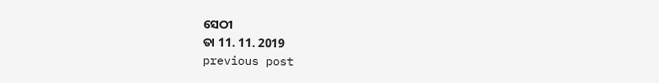ସେଠୀ
ତା 11. 11. 2019
previous post